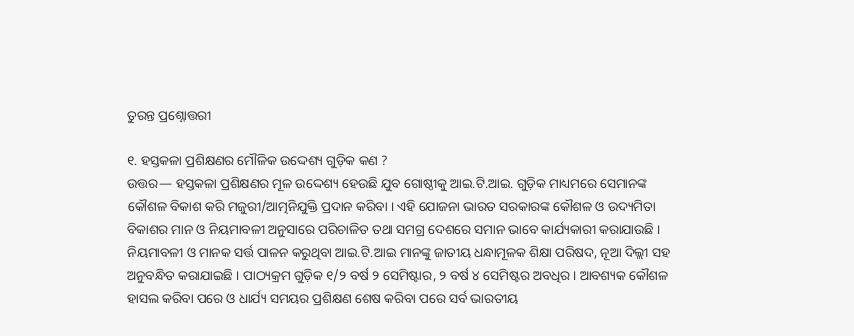ତୁରନ୍ତ ପ୍ରଶ୍ନୋତ୍ତରୀ

୧. ହସ୍ତକଳା ପ୍ରଶିକ୍ଷଣର ମୌଳିକ ଉଦ୍ଦେଶ୍ୟ ଗୁଡ଼ିକ କଣ ?
ଉତ୍ତର— ହସ୍ତକଳା ପ୍ରଶିକ୍ଷଣର ମୂଳ ଉଦ୍ଦେଶ୍ୟ ହେଉଛି ଯୁବ ଗୋଷ୍ଠୀକୁ ଆଇ.ଟି.ଆଇ. ଗୁଡ଼ିକ ମାଧ୍ୟମରେ ସେମାନଙ୍କ କୌଶଳ ବିକାଶ କରି ମଜୁରୀ/ଆତ୍ମନିଯୁକ୍ତି ପ୍ରଦାନ କରିବା । ଏହି ଯୋଜନା ଭାରତ ସରକାରଙ୍କ କୌଶଳ ଓ ଉଦ୍ୟମିତା ବିକାଶର ମାନ ଓ ନିୟମାବଳୀ ଅନୁସାରେ ପରିଚାଳିତ ତଥା ସମଗ୍ର ଦେଶରେ ସମାନ ଭାବେ କାର୍ଯ୍ୟକାରୀ କରାଯାଉଛି । ନିୟମାବଳୀ ଓ ମାନକ ସର୍ତ୍ତ ପାଳନ କରୁଥିବା ଆଇ.ଟି.ଆଇ ମାନଙ୍କୁ ଜାତୀୟ ଧନ୍ଧାମୂଳକ ଶିକ୍ଷା ପରିଷଦ, ନୂଆ ଦିଲ୍ଲୀ ସହ ଅନୁବନ୍ଧିତ କରାଯାଇଛି । ପାଠ୍ୟକ୍ରମ ଗୁଡ଼ିକ ୧/୨ ବର୍ଷ ୨ ସେମିଷ୍ଟାର, ୨ ବର୍ଷ ୪ ସେମିଷ୍ଟର ଅବଧିର । ଆବଶ୍ୟକ କୌଶଳ ହାସଲ କରିବା ପରେ ଓ ଧାର୍ଯ୍ୟ ସମୟର ପ୍ରଶିକ୍ଷଣ ଶେଷ କରିବା ପରେ ସର୍ବ ଭାରତୀୟ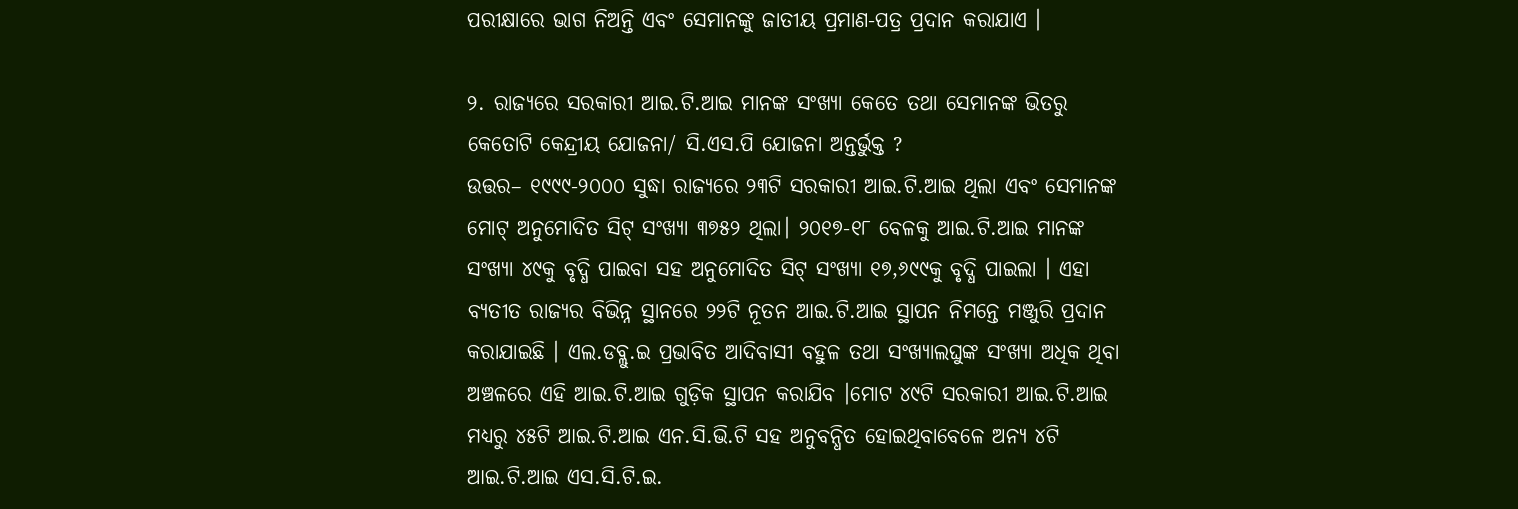ପରୀକ୍ଷାରେ ଭାଗ ନିଅନ୍ତି ଏବଂ ସେମାନଙ୍କୁ ଜାତୀୟ ପ୍ରମାଣ-ପତ୍ର ପ୍ରଦାନ କରାଯାଏ ।

୨. ରାଜ୍ୟରେ ସରକାରୀ ଆଇ.ଟି.ଆଇ ମାନଙ୍କ ସଂଖ୍ୟା କେତେ ତଥା ସେମାନଙ୍କ ଭିତରୁ କେତୋଟି କେନ୍ଦ୍ରୀୟ ଯୋଜନା/ ସି.ଏସ.ପି ଯୋଜନା ଅନ୍ତର୍ଭୁକ୍ତ ?
ଉତ୍ତର– ୧୯୯୯-୨୦୦୦ ସୁଦ୍ଧା ରାଜ୍ୟରେ ୨୩ଟି ସରକାରୀ ଆଇ.ଟି.ଆଇ ଥିଲା ଏବଂ ସେମାନଙ୍କ ମୋଟ୍‌ ଅନୁମୋଦିତ ସିଟ୍‌ ସଂଖ୍ୟା ୩୭୫୨ ଥିଲା। ୨୦୧୭-୧୮ ବେଳକୁ ଆଇ.ଟି.ଆଇ ମାନଙ୍କ ସଂଖ୍ୟା ୪୯କୁ ବୃଦ୍ଧି ପାଇବା ସହ ଅନୁମୋଦିତ ସିଟ୍‌ ସଂଖ୍ୟା ୧୭,୬୯୯କୁ ବୃଦ୍ଧି ପାଇଲା । ଏହା ବ୍ୟତୀତ ରାଜ୍ୟର ବିଭିନ୍ନ ସ୍ଥାନରେ ୨୨ଟି ନୂତନ ଆଇ.ଟି.ଆଇ ସ୍ଥାପନ ନିମନ୍ତେ ମଞ୍ଜୁରି ପ୍ରଦାନ କରାଯାଇଛି । ଏଲ.ଡବ୍ଲୁ.ଇ ପ୍ରଭାବିତ ଆଦିବାସୀ ବହୁଳ ତଥା ସଂଖ୍ୟାଲଘୁଙ୍କ ସଂଖ୍ୟା ଅଧିକ ଥିବା ଅଞ୍ଚଳରେ ଏହି ଆଇ.ଟି.ଆଇ ଗୁଡ଼ିକ ସ୍ଥାପନ କରାଯିବ ।ମୋଟ ୪୯ଟି ସରକାରୀ ଆଇ.ଟି.ଆଇ ମଧ୍ୟରୁ ୪୫ଟି ଆଇ.ଟି.ଆଇ ଏନ.ସି.ଭି.ଟି ସହ ଅନୁବନ୍ଧିତ ହୋଇଥିବାବେଳେ ଅନ୍ୟ ୪ଟି ଆଇ.ଟି.ଆଇ ଏସ.ସି.ଟି.ଇ.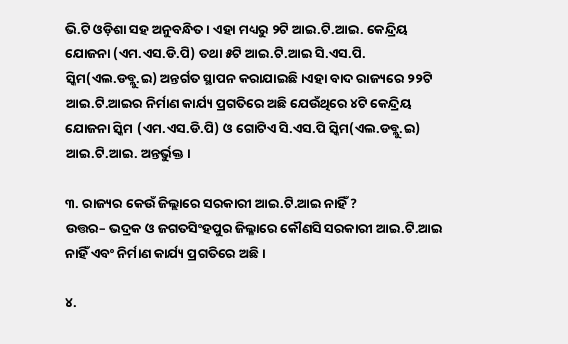ଭି.ଟି ଓଡ଼ିଶା ସହ ଅନୁବନ୍ଧିତ । ଏହା ମଧ୍ୟରୁ ୨ଟି ଆଇ.ଟି.ଆଇ. କେନ୍ଦ୍ରିୟ ଯୋଜନା (ଏମ.ଏସ.ଡି.ପି) ତଥା ୫ଟି ଆଇ.ଟି.ଆଇ ସି.ଏସ.ପି. ସ୍କିମ(ଏଲ.ଡବ୍ଲୁ.ଇ) ଅନ୍ତର୍ଗତ ସ୍ଥାପନ କରାଯାଇଛି ।ଏହା ବାଦ ରାଜ୍ୟରେ ୨୨ଟି ଆଇ.ଟି.ଆଇର ନିର୍ମାଣ କାର୍ଯ୍ୟ ପ୍ରଗତିରେ ଅଛି ଯେଉଁଥିରେ ୪ଟି କେନ୍ଦ୍ରିୟ ଯୋଜନା ସ୍କିମ (ଏମ.ଏସ.ଡି.ପି) ଓ ଗୋଟିଏ ସି.ଏସ.ପି ସ୍କିମ(ଏଲ.ଡବ୍ଲୁ.ଇ) ଆଇ.ଟି.ଆଇ. ଅନ୍ତର୍ଭୁକ୍ତ ।

୩. ରାଜ୍ୟର କେଉଁ ଜିଲ୍ଲାରେ ସରକାରୀ ଆଇ.ଟି.ଆଇ ନାହିଁ ?
ଉତ୍ତର– ଭଦ୍ରକ ଓ ଜଗତସିଂହପୁର ଜିଲ୍ଳାରେ କୌଣସି ସରକାରୀ ଆଇ.ଟି.ଆଇ ନାହିଁ ଏବଂ ନିର୍ମାଣ କାର୍ଯ୍ୟ ପ୍ରଗତିରେ ଅଛି ।

୪.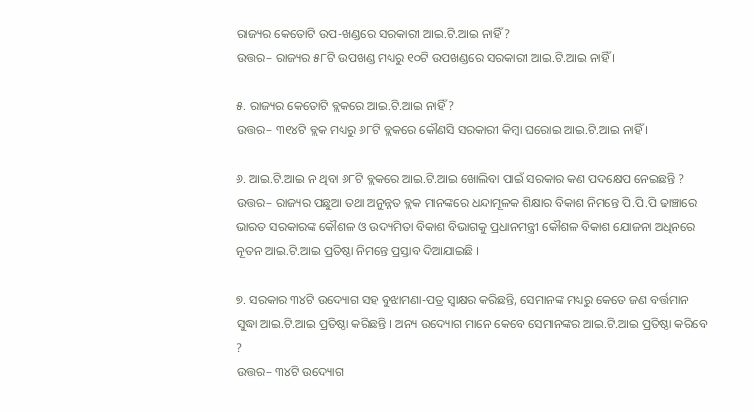ରାଜ୍ୟର କେତୋଟି ଉପ-ଖଣ୍ଡରେ ସରକାରୀ ଆଇ.ଟି.ଆଇ ନାହିଁ ?
ଉତ୍ତର– ରାଜ୍ୟର ୫୮ଟି ଉପଖଣ୍ଡ ମଧ୍ୟରୁ ୧୦ଟି ଉପଖଣ୍ଡରେ ସରକାରୀ ଆଇ.ଟି.ଆଇ ନାହିଁ ।

୫. ରାଜ୍ୟର କେତୋଟି ବ୍ଲକରେ ଆଇ.ଟି.ଆଇ ନାହିଁ ?
ଉତ୍ତର– ୩୧୪ଟି ବ୍ଲକ ମଧ୍ୟରୁ ୬୮ଟି ବ୍ଲକରେ କୌଣସି ସରକାରୀ କିମ୍ବା ଘରୋଇ ଆଇ.ଟି.ଆଇ ନାହିଁ ।

୬. ଆଇ.ଟି.ଆଇ ନ ଥିବା ୬୮ଟି ବ୍ଲକରେ ଆଇ.ଟି.ଆଇ ଖୋଲିବା ପାଇଁ ସରକାର କଣ ପଦକ୍ଷେପ ନେଇଛନ୍ତି ?
ଉତ୍ତର– ରାଜ୍ୟର ପଛୁଆ ତଥା ଅନୁନ୍ନତ ବ୍ଲକ ମାନଙ୍କରେ ଧନ୍ଦାମୂଳକ ଶିକ୍ଷାର ବିକାଶ ନିମନ୍ତେ ପି.ପି.ପି ଢାଞ୍ଚାରେ ଭାରତ ସରକାରଙ୍କ କୌଶଳ ଓ ଉଦ୍ୟମିତା ବିକାଶ ବିଭାଗକୁ ପ୍ରଧାନମନ୍ତ୍ରୀ କୌଶଳ ବିକାଶ ଯୋଜନା ଅଧିନରେ ନୂତନ ଆଇ.ଟି.ଆଇ ପ୍ରତିଷ୍ଠା ନିମନ୍ତେ ପ୍ରସ୍ତାବ ଦିଆଯାଇଛି ।

୭. ସରକାର ୩୪ଟି ଉଦ୍ୟୋଗ ସହ ବୁଝାମଣା-ପତ୍ର ସ୍ୱାକ୍ଷର କରିଛନ୍ତି, ସେମାନଙ୍କ ମଧ୍ୟରୁ କେତେ ଜଣ ବର୍ତ୍ତମାନ ସୁଦ୍ଧା ଆଇ.ଟି.ଆଇ ପ୍ରତିଷ୍ଠା କରିଛନ୍ତି । ଅନ୍ୟ ଉଦ୍ୟୋଗ ମାନେ କେବେ ସେମାନଙ୍କର ଆଇ.ଟି.ଆଇ ପ୍ରତିଷ୍ଠା କରିବେ ?
ଉତ୍ତର– ୩୪ଟି ଉଦ୍ୟୋଗ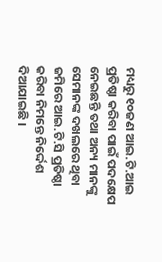ମଧ୍ୟରୁ ୧୦ଜଣ ଆଇ.ଟି.ଆଇ ପ୍ରତିଷ୍ଠା କରିବା ପାଇଁ ପଦକ୍ଷେପ ନେଇଛନ୍ତି ତଥା ଅନ୍ୟ ମାନଙ୍କୁ ସେମାନଙ୍କ ଦଖଲରେ ଥିବା ଜମିରେ ଆଇ.ଟି.ସି ପ୍ରତିଷ୍ଠା କରିବା ନିମନ୍ତେ ନିର୍ଦ୍ଦେଶ ଦିଆଯାଇଛି ।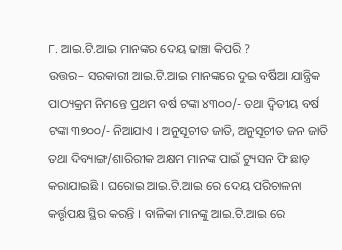୮. ଆଇ.ଟି.ଆଇ ମାନଙ୍କର ଦେୟ ଢାଞ୍ଚା କିପରି ?
ଉତ୍ତର– ସରକାରୀ ଆଇ.ଟି.ଆଇ ମାନଙ୍କରେ ଦୁଇ ବର୍ଷିଆ ଯାନ୍ତ୍ରିକ ପାଠ୍ୟକ୍ରମ ନିମନ୍ତେ ପ୍ରଥମ ବର୍ଷ ଟଙ୍କା ୪୩୦୦/- ତଥା ଦ୍ୱିତୀୟ ବର୍ଷ ଟଙ୍କା ୩୭୦୦/- ନିଆଯାଏ । ଅନୁସୂଚୀତ ଜାତି, ଅନୁସୂଚୀତ ଜନ ଜାତି ତଥା ଦିବ୍ୟାଙ୍ଗ/ଶାରିରୀକ ଅକ୍ଷମ ମାନଙ୍କ ପାଇଁ ଟ୍ୟୁସନ ଫି ଛାଡ଼ କରାଯାଇଛି । ଘରୋଇ ଆଇ.ଟି.ଆଇ ରେ ଦେୟ ପରିଚାଳନା କର୍ତ୍ତୃପକ୍ଷ ସ୍ଥିର କରନ୍ତି । ବାଳିକା ମାନଙ୍କୁ ଆଇ.ଟି.ଆଇ ରେ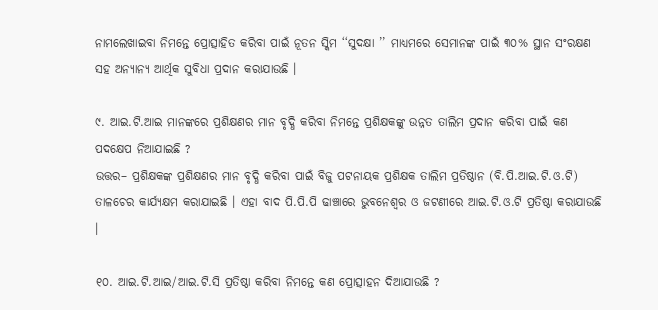ନାମଲେଖାଇବା ନିମନ୍ତେ ପ୍ରୋତ୍ସାହିତ କରିବା ପାଇଁ ନୂତନ ସ୍କିମ ‘‘ସୁଦକ୍ଷା ’’ ମାଧ୍ୟମରେ ସେମାନଙ୍କ ପାଇଁ ୩୦% ସ୍ଥାନ ସଂରକ୍ଷଣ ସହ ଅନ୍ୟାନ୍ୟ ଆର୍ଥିକ ସୁବିଧା ପ୍ରଦାନ କରାଯାଉଛି ।

୯. ଆଇ.ଟି.ଆଇ ମାନଙ୍କରେ ପ୍ରଶିକ୍ଷଣର ମାନ ବୃଦ୍ଧି କରିବା ନିମନ୍ତେ ପ୍ରଶିକ୍ଷକଙ୍କୁ ଉନ୍ନତ ତାଲିମ ପ୍ରଦାନ କରିବା ପାଇଁ କଣ ପଦକ୍ଷେପ ନିଆଯାଇଛି ?
ଉତ୍ତର– ପ୍ରଶିକ୍ଷକଙ୍କ ପ୍ରଶିକ୍ଷଣର ମାନ ବୃଦ୍ଧି କରିବା ପାଇଁ ବିଜୁ ପଟନାୟକ ପ୍ରଶିକ୍ଷକ ତାଲିମ ପ୍ରତିଷ୍ଠାନ (ବି.ପି.ଆଇ.ଟି.ଓ.ଟି) ତାଳଚେର କାର୍ଯ୍ୟକ୍ଷମ କରାଯାଇଛି । ଏହା ବାଦ ପି.ପି.ପି ଢାଞ୍ଚାରେ ଭୁବନେଶ୍ୱର ଓ ଜଟଣୀରେ ଆଇ.ଟି.ଓ.ଟି ପ୍ରତିଷ୍ଠା କରାଯାଉଛି ।

୧୦. ଆଇ.ଟି.ଆଇ/ଆଇ.ଟି.ସି ପ୍ରତିଷ୍ଠା କରିବା ନିମନ୍ତେ କଣ ପ୍ରୋତ୍ସାହନ ଦିଆଯାଉଛି ?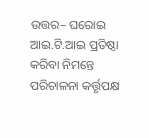ଉତ୍ତର– ଘରୋଇ ଆଇ.ଟି.ଆଇ ପ୍ରତିଷ୍ଠା କରିବା ନିମନ୍ତେ ପରିଚାଳନା କର୍ତ୍ତୃପକ୍ଷ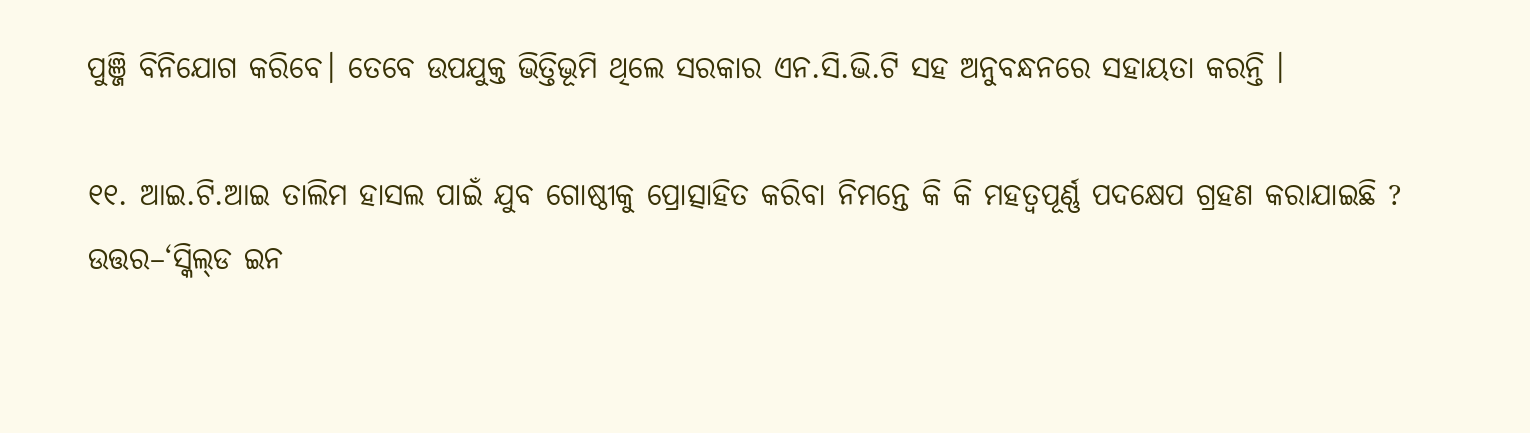ପୁଞ୍ଜି ବିନିଯୋଗ କରିବେ। ତେବେ ଉପଯୁକ୍ତ ଭିତ୍ତିଭୂମି ଥିଲେ ସରକାର ଏନ.ସି.ଭି.ଟି ସହ ଅନୁବନ୍ଧନରେ ସହାୟତା କରନ୍ତି ।

୧୧. ଆଇ.ଟି.ଆଇ ତାଲିମ ହାସଲ ପାଇଁ ଯୁବ ଗୋଷ୍ଠୀକୁ ପ୍ରୋତ୍ସାହିତ କରିବା ନିମନ୍ତେ କି କି ମହତ୍ୱପୂର୍ଣ୍ଣ ପଦକ୍ଷେପ ଗ୍ରହଣ କରାଯାଇଛି ?
ଉତ୍ତର–‘ସ୍କିଲ୍‌ଡ ଇନ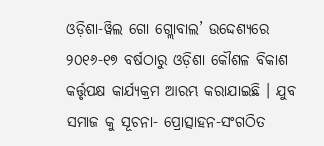ଓଡ଼ିଶା-ୱିଲ ଗୋ ଗ୍ଲୋବାଲ’ ଉଦ୍ଦେଶ୍ୟରେ ୨୦୧୬-୧୭ ବର୍ଷଠାରୁ ଓଡ଼ିଶା କୌଶଳ ବିକାଶ କର୍ତ୍ତୃପକ୍ଷ କାର୍ଯ୍ୟକ୍ରମ ଆରମ୍ଭ କରାଯାଇଛି । ଯୁବ ସମାଜ କୁ ସୂଚନା- ପ୍ରୋତ୍ସାହନ-ସଂଗଠିତ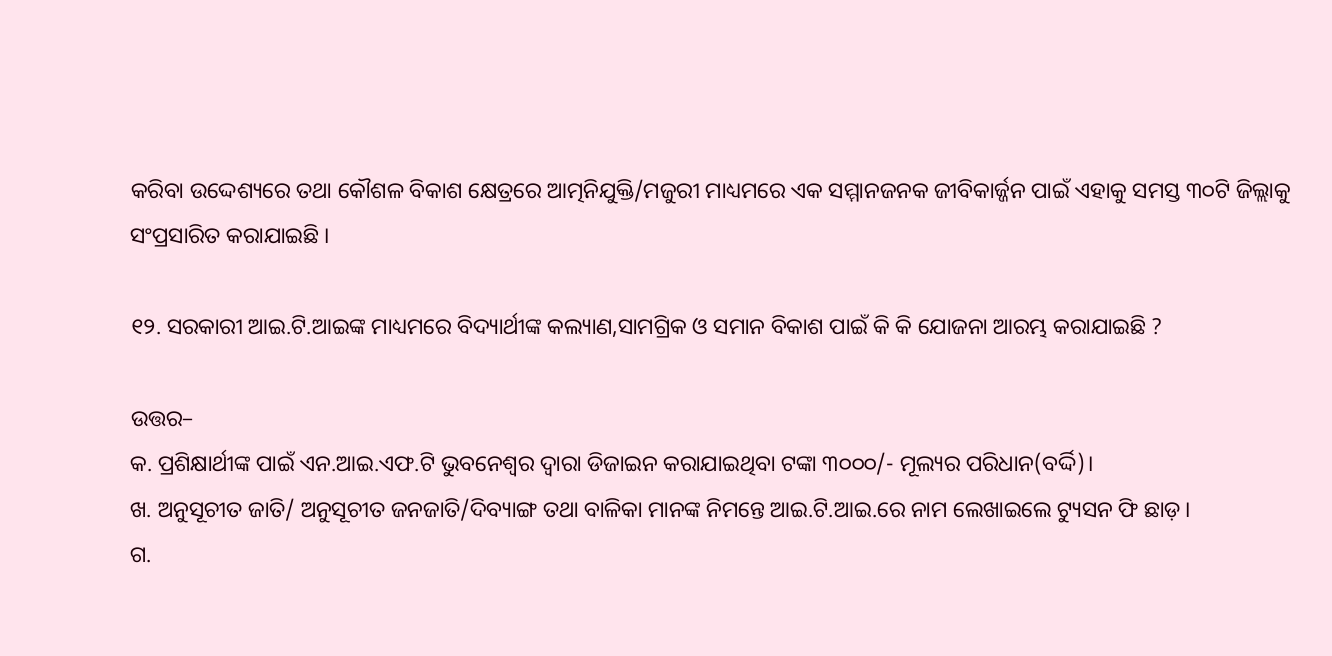କରିବା ଉଦ୍ଦେଶ୍ୟରେ ତଥା କୌଶଳ ବିକାଶ କ୍ଷେତ୍ରରେ ଆତ୍ମନିଯୁକ୍ତି/ମଜୁରୀ ମାଧ୍ୟମରେ ଏକ ସମ୍ମାନଜନକ ଜୀବିକାର୍ଜ୍ଜନ ପାଇଁ ଏହାକୁ ସମସ୍ତ ୩୦ଟି ଜିଲ୍ଲାକୁ ସଂପ୍ରସାରିତ କରାଯାଇଛି ।

୧୨. ସରକାରୀ ଆଇ.ଟି.ଆଇଙ୍କ ମାଧ୍ୟମରେ ବିଦ୍ୟାର୍ଥୀଙ୍କ କଲ୍ୟାଣ,ସାମଗ୍ରିକ ଓ ସମାନ ବିକାଶ ପାଇଁ କି କି ଯୋଜନା ଆରମ୍ଭ କରାଯାଇଛି ?

ଉତ୍ତର–
କ. ପ୍ରଶିକ୍ଷାର୍ଥୀଙ୍କ ପାଇଁ ଏନ.ଆଇ.ଏଫ.ଟି ଭୁବନେଶ୍ୱର ଦ୍ୱାରା ଡିଜାଇନ କରାଯାଇଥିବା ଟଙ୍କା ୩୦୦୦/- ମୂଲ୍ୟର ପରିଧାନ(ବର୍ଦ୍ଦି)।
ଖ. ଅନୁସୂଚୀତ ଜାତି/ ଅନୁସୂଚୀତ ଜନଜାତି/ଦିବ୍ୟାଙ୍ଗ ତଥା ବାଳିକା ମାନଙ୍କ ନିମନ୍ତେ ଆଇ.ଟି.ଆଇ.ରେ ନାମ ଲେଖାଇଲେ ଟ୍ୟୁସନ ଫି ଛାଡ଼।
ଗ.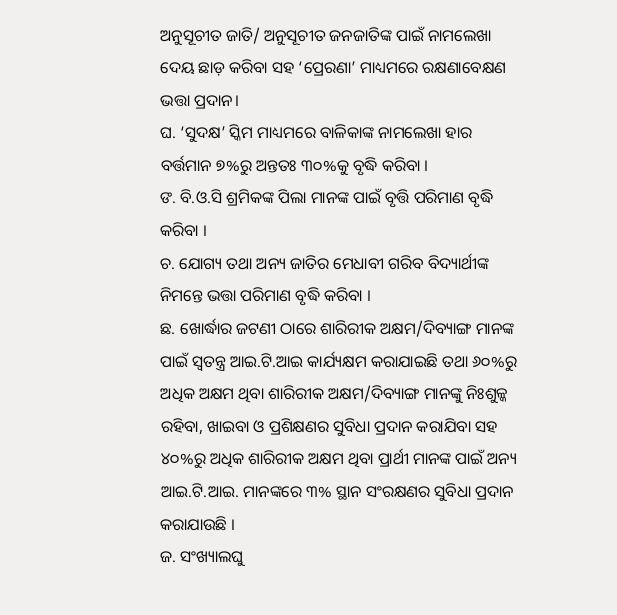ଅନୁସୂଚୀତ ଜାତି/ ଅନୁସୂଚୀତ ଜନଜାତିଙ୍କ ପାଇଁ ନାମଲେଖା ଦେୟ ଛାଡ଼ କରିବା ସହ ‘ପ୍ରେରଣା’ ମାଧ୍ୟମରେ ରକ୍ଷଣାବେକ୍ଷଣ ଭତ୍ତା ପ୍ରଦାନ।
ଘ. ‘ସୁଦକ୍ଷ’ ସ୍କିମ ମାଧ୍ୟମରେ ବାଳିକାଙ୍କ ନାମଲେଖା ହାର ବର୍ତ୍ତମାନ ୭%ରୁ ଅନ୍ତତଃ ୩୦%କୁ ବୃଦ୍ଧି କରିବା ।
ଙ. ବି.ଓ.ସି ଶ୍ରମିକଙ୍କ ପିଲା ମାନଙ୍କ ପାଇଁ ବୃତ୍ତି ପରିମାଣ ବୃଦ୍ଧି କରିବା ।
ଚ. ଯୋଗ୍ୟ ତଥା ଅନ୍ୟ ଜାତିର ମେଧାବୀ ଗରିବ ବିଦ୍ୟାର୍ଥୀଙ୍କ ନିମନ୍ତେ ଭତ୍ତା ପରିମାଣ ବୃଦ୍ଧି କରିବା ।
ଛ. ଖୋର୍ଦ୍ଧାର ଜଟଣୀ ଠାରେ ଶାରିରୀକ ଅକ୍ଷମ/ଦିବ୍ୟାଙ୍ଗ ମାନଙ୍କ ପାଇଁ ସ୍ୱତନ୍ତ୍ର ଆଇ.ଟି.ଆଇ କାର୍ଯ୍ୟକ୍ଷମ କରାଯାଇଛି ତଥା ୬୦%ରୁ ଅଧିକ ଅକ୍ଷମ ଥିବା ଶାରିରୀକ ଅକ୍ଷମ/ଦିବ୍ୟାଙ୍ଗ ମାନଙ୍କୁ ନିଃଶୁଳ୍କ ରହିବା, ଖାଇବା ଓ ପ୍ରଶିକ୍ଷଣର ସୁବିଧା ପ୍ରଦାନ କରାଯିବା ସହ ୪୦%ରୁ ଅଧିକ ଶାରିରୀକ ଅକ୍ଷମ ଥିବା ପ୍ରାର୍ଥୀ ମାନଙ୍କ ପାଇଁ ଅନ୍ୟ ଆଇ.ଟି.ଆଇ. ମାନଙ୍କରେ ୩% ସ୍ଥାନ ସଂରକ୍ଷଣର ସୁବିଧା ପ୍ରଦାନ କରାଯାଉଛି ।
ଜ. ସଂଖ୍ୟାଲଘୁ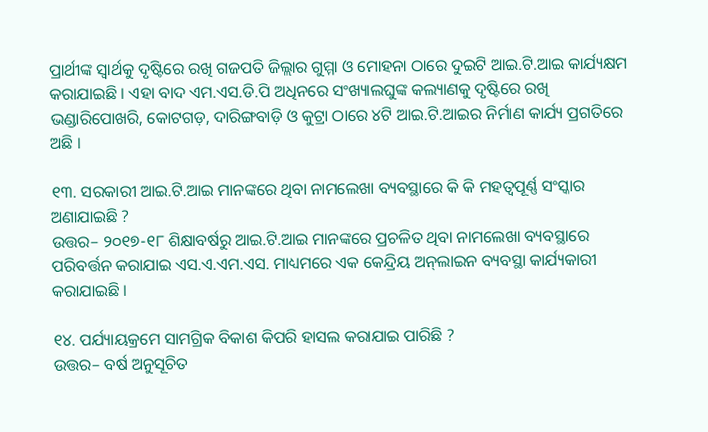ପ୍ରାର୍ଥୀଙ୍କ ସ୍ୱାର୍ଥକୁ ଦୃଷ୍ଟିରେ ରଖି ଗଜପତି ଜିଲ୍ଲାର ଗୁମ୍ମା ଓ ମୋହନା ଠାରେ ଦୁଇଟି ଆଇ.ଟି.ଆଇ କାର୍ଯ୍ୟକ୍ଷମ କରାଯାଇଛି । ଏହା ବାଦ ଏମ.ଏସ.ଡି.ପି ଅଧିନରେ ସଂଖ୍ୟାଲଘୁଙ୍କ କଲ୍ୟାଣକୁ ଦୃଷ୍ଟିରେ ରଖି ଭଣ୍ଡାରିପୋଖରି, କୋଟଗଡ଼, ଦାରିଙ୍ଗବାଡ଼ି ଓ କୁଟ୍ରା ଠାରେ ୪ଟି ଆଇ.ଟି.ଆଇର ନିର୍ମାଣ କାର୍ଯ୍ୟ ପ୍ରଗତିରେ ଅଛି ।

୧୩. ସରକାରୀ ଆଇ.ଟି.ଆଇ ମାନଙ୍କରେ ଥିବା ନାମଲେଖା ବ୍ୟବସ୍ଥାରେ କି କି ମହତ୍ୱପୂର୍ଣ୍ଣ ସଂସ୍କାର ଅଣାଯାଇଛି ?
ଉତ୍ତର– ୨୦୧୭-୧୮ ଶିକ୍ଷାବର୍ଷରୁ ଆଇ.ଟି.ଆଇ ମାନଙ୍କରେ ପ୍ରଚଳିତ ଥିବା ନାମଲେଖା ବ୍ୟବସ୍ଥାରେ ପରିବର୍ତ୍ତନ କରାଯାଇ ଏସ.ଏ.ଏମ.ଏସ. ମାଧ୍ୟମରେ ଏକ କେନ୍ଦ୍ରିୟ ଅନ୍‌ଲାଇନ ବ୍ୟବସ୍ଥା କାର୍ଯ୍ୟକାରୀ କରାଯାଇଛି ।

୧୪. ପର୍ଯ୍ୟାୟକ୍ରମେ ସାମଗ୍ରିକ ବିକାଶ କିପରି ହାସଲ କରାଯାଇ ପାରିଛି ?
ଉତ୍ତର– ବର୍ଷ ଅନୁସୂଚିତ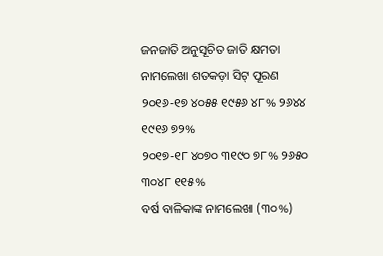ଜନଜାତି ଅନୁସୂଚିତ ଜାତି କ୍ଷମତା ନାମଲେଖା ଶତକଡ଼ା ସିଟ୍‌ ପୂରଣ
୨୦୧୬-୧୭ ୪୦୫୫ ୧୯୫୬ ୪୮% ୨୬୪୪ ୧୯୧୬ ୭୨%
୨୦୧୭-୧୮ ୪୦୭୦ ୩୧୯୦ ୭୮% ୨୬୫୦ ୩୦୪୮ ୧୧୫%
ବର୍ଷ ବାଳିକାଙ୍କ ନାମଲେଖା (୩୦%)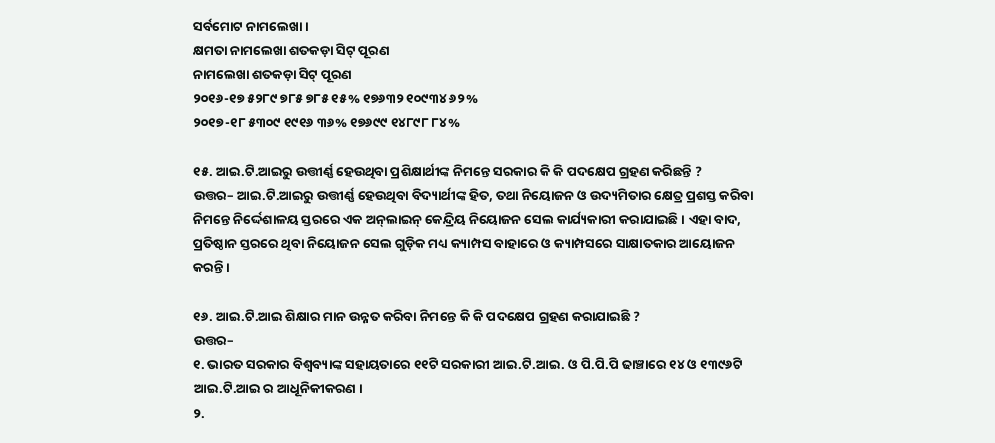ସର୍ବମୋଟ ନାମଲେଖା ।
କ୍ଷମତା ନାମଲେଖା ଶତକଡ଼ା ସିଟ୍‌ ପୂରଣ
ନାମଲେଖା ଶତକଡ଼ା ସିଟ୍‌ ପୂରଣ
୨୦୧୬-୧୭ ୫୨୮୯ ୭୮୫ ୭୮୫ ୧୫% ୧୭୬୩୨ ୧୦୯୩୪ ୬୨%
୨୦୧୭-୧୮ ୫୩୦୯ ୧୯୧୬ ୩୬% ୧୭୬୯୯ ୧୪୮୯୮ ୮୪%

୧୫. ଆଇ.ଟି.ଆଇରୁ ଉତ୍ତୀର୍ଣ୍ଣ ହେଉଥିବା ପ୍ରଶିକ୍ଷାର୍ଥୀଙ୍କ ନିମନ୍ତେ ସରକାର କି କି ପଦକ୍ଷେପ ଗ୍ରହଣ କରିଛନ୍ତି ?
ଉତ୍ତର– ଆଇ.ଟି.ଆଇରୁ ଉତ୍ତୀର୍ଣ୍ଣ ହେଉଥିବା ବିଦ୍ୟାର୍ଥୀଙ୍କ ହିତ, ତଥା ନିୟୋଜନ ଓ ଉଦ୍ୟମିତାର କ୍ଷେତ୍ର ପ୍ରଶସ୍ତ କରିବା ନିମନ୍ତେ ନିର୍ଦ୍ଦେଶାଳୟ ସ୍ତରରେ ଏକ ଅନ୍‌ଲାଇନ୍‌ କେନ୍ଦ୍ରିୟ ନିୟୋଜନ ସେଲ କାର୍ଯ୍ୟକାରୀ କରାଯାଇଛି । ଏହା ବାଦ, ପ୍ରତିଷ୍ଠାନ ସ୍ତରରେ ଥିବା ନିୟୋଜନ ସେଲ ଗୁଡ଼ିକ ମଧ୍ୟ କ୍ୟାମ୍ପସ ବାହାରେ ଓ କ୍ୟାମ୍ପସରେ ସାକ୍ଷାତକାର ଆୟୋଜନ କରନ୍ତି ।

୧୬. ଆଇ.ଟି.ଆଇ ଶିକ୍ଷାର ମାନ ଉନ୍ନତ କରିବା ନିମନ୍ତେ କି କି ପଦକ୍ଷେପ ଗ୍ରହଣ କରାଯାଇଛି ?
ଉତ୍ତର–
୧. ଭାରତ ସରକାର ବିଶ୍ୱବ୍ୟାଙ୍କ ସହାୟତାରେ ୧୧ଟି ସରକାରୀ ଆଇ.ଟି.ଆଇ. ଓ ପି.ପି.ପି ଢାଞ୍ଚାରେ ୧୪ ଓ ୧୩୯୬ଟି ଆଇ.ଟି.ଆଇ ର ଆଧୂନିକୀକରଣ ।
୨.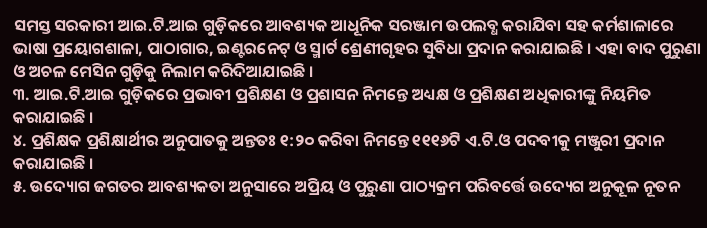ସମସ୍ତ ସରକାରୀ ଆଇ.ଟି.ଆଇ ଗୁଡ଼ିକରେ ଆବଶ୍ୟକ ଆଧୂନିକ ସରଞ୍ଜାମ ଉପଲବ୍ଧ କରାଯିବା ସହ କର୍ମଶାଳାରେ ଭାଷା ପ୍ରୟୋଗଶାଳା, ପାଠାଗାର, ଇଣ୍ଟରନେଟ୍‌ ଓ ସ୍ମାର୍ଟ ଶ୍ରେଣୀଗୃହର ସୁବିଧା ପ୍ରଦାନ କରାଯାଇଛି । ଏହା ବାଦ ପୁରୁଣା ଓ ଅଚଳ ମେସିନ ଗୁଡ଼ିକୁ ନିଲାମ କରିଦିଆଯାଇଛି ।
୩. ଆଇ.ଟି.ଆଇ ଗୁଡ଼ିକରେ ପ୍ରଭାବୀ ପ୍ରଶିକ୍ଷଣ ଓ ପ୍ରଶାସନ ନିମନ୍ତେ ଅଧ୍ୟକ୍ଷ ଓ ପ୍ରଶିକ୍ଷଣ ଅଧିକାରୀଙ୍କୁ ନିୟମିତ କରାଯାଇଛି ।
୪. ପ୍ରଶିକ୍ଷକ ପ୍ରଶିକ୍ଷାର୍ଥୀର ଅନୁପାତକୁ ଅନ୍ତତଃ ୧:୨୦ କରିବା ନିମନ୍ତେ ୧୧୧୬ଟି ଏ.ଟି.ଓ ପଦବୀକୁ ମଞ୍ଜୁରୀ ପ୍ରଦାନ କରାଯାଇଛି ।
୫. ଉଦ୍ୟୋଗ ଜଗତର ଆବଶ୍ୟକତା ଅନୁସାରେ ଅପ୍ରିୟ ଓ ପୁରୁଣା ପାଠ୍ୟକ୍ରମ ପରିବର୍ତ୍ତେ ଉଦ୍ୟେଗ ଅନୁକୂଳ ନୂତନ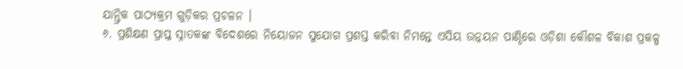ଯାନ୍ତ୍ରିକ ପାଠ୍ୟକ୍ରମ ଗୁଡ଼ିକର ପ୍ରଚଳନ ।
୬. ପ୍ରଶିକ୍ଷଣ ପ୍ରାପ୍ତ ସ୍ନାତକଙ୍କ ବିଦେଶରେ ନିୟୋଜନ ସୁଯୋଗ ପ୍ରଶସ୍ତ କରିବା ନିମନ୍ତେ ଏସିୟ ଉନ୍ନୟନ ପାଣ୍ଠିରେ ଓଡ଼ିଶା କୌଶଳ ବିକାଶ ପ୍ରକଳ୍ପ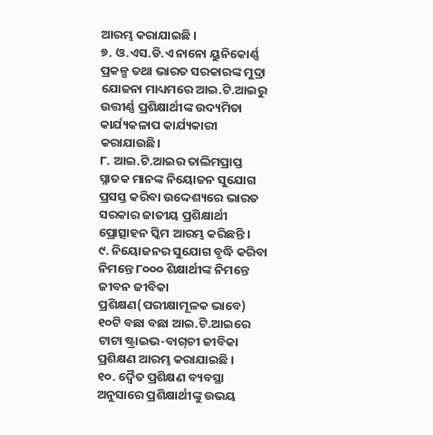ଆରମ୍ଭ କରାଯାଇଛି ।
୭. ଓ.ଏସ.ଡି.ଏ ନାନୋ ୟୁନିକୋର୍ଣ୍ଣ ପ୍ରକଳ୍ପ ତଥା ଭାରତ ସରକାରଙ୍କ ମୁଦ୍ରା ଯୋଜନା ମାଧ୍ୟମରେ ଆଇ.ଟି.ଆଇରୁ ଉତ୍ତୀର୍ଣ୍ଣ ପ୍ରଶିକ୍ଷାର୍ଥୀଙ୍କ ଉଦ୍ୟମିତା କାର୍ଯ୍ୟକଳାପ କାର୍ଯ୍ୟକାରୀ କରାଯାଉଛି।
୮. ଆଇ.ଟି.ଆଇର ତାଲିମପ୍ରାପ୍ତ ସ୍ନାତକ ମାନଙ୍କ ନିୟୋଜନ ସୁଯୋଗ ପ୍ରସସ୍ତ କରିବା ଉଦ୍ଦେଶ୍ୟରେ ଭାରତ ସରକାର ଜାତୀୟ ପ୍ରଶିକ୍ଷାର୍ଥୀ ପ୍ରୋତ୍ସାହନ ସ୍କିମ ଆରମ୍ଭ କରିଛନ୍ତି ।
୯. ନିୟୋଜନର ସୁଯୋଗ ବୃଦ୍ଧି କରିବା ନିମନ୍ତେ ୮୦୦୦ ଶିକ୍ଷାର୍ଥୀଙ୍କ ନିମନ୍ତେ ଜୀବନ ଜୀବିକା ପ୍ରଶିକ୍ଷଣ(ପରୀକ୍ଷାମୂଳକ ଭାବେ) ୧୦ଟି ବଛା ବଛା ଆଇ.ଟି.ଆଇରେ ଟାଟା ଷ୍ଟ୍ରାଇଭ-ବାଗ୍‌ଚୀ ଜୀବିକା ପ୍ରଶିକ୍ଷଣ ଆରମ୍ଭ କରାଯାଇଛି ।
୧୦. ଦ୍ୱୈତ ପ୍ରଶିକ୍ଷଣ ବ୍ୟବସ୍ଥା ଅନୁସାରେ ପ୍ରଶିକ୍ଷାର୍ଥୀଙ୍କୁ ଉଭୟ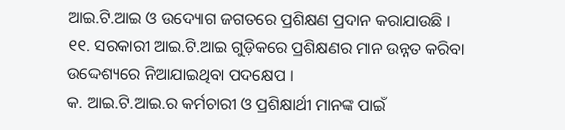ଆଇ.ଟି.ଆଇ ଓ ଉଦ୍ୟୋଗ ଜଗତରେ ପ୍ରଶିକ୍ଷଣ ପ୍ରଦାନ କରାଯାଉଛି ।
୧୧. ସରକାରୀ ଆଇ.ଟି.ଆଇ ଗୁଡ଼ିକରେ ପ୍ରଶିକ୍ଷଣର ମାନ ଉନ୍ନତ କରିବା ଉଦ୍ଦେଶ୍ୟରେ ନିଆଯାଇଥିବା ପଦକ୍ଷେପ ।
କ. ଆଇ.ଟି.ଆଇ.ର କର୍ମଚାରୀ ଓ ପ୍ରଶିକ୍ଷାର୍ଥୀ ମାନଙ୍କ ପାଇଁ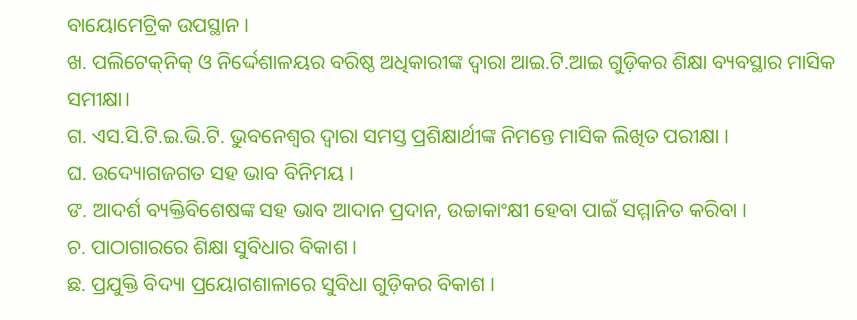ବାୟୋମେଟ୍ରିକ ଉପସ୍ଥାନ ।
ଖ. ପଲିଟେକ୍‌ନିକ୍‌ ଓ ନିର୍ଦ୍ଦେଶାଳୟର ବରିଷ୍ଠ ଅଧିକାରୀଙ୍କ ଦ୍ୱାରା ଆଇ.ଟି.ଆଇ ଗୁଡ଼ିକର ଶିକ୍ଷା ବ୍ୟବସ୍ଥାର ମାସିକ ସମୀକ୍ଷା।
ଗ. ଏସ.ସି.ଟି.ଇ.ଭି.ଟି. ଭୁବନେଶ୍ୱର ଦ୍ୱାରା ସମସ୍ତ ପ୍ରଶିକ୍ଷାର୍ଥୀଙ୍କ ନିମନ୍ତେ ମାସିକ ଲିଖିତ ପରୀକ୍ଷା ।
ଘ. ଉଦ୍ୟୋଗଜଗତ ସହ ଭାବ ବିନିମୟ ।
ଙ. ଆଦର୍ଶ ବ୍ୟକ୍ତିବିଶେଷଙ୍କ ସହ ଭାବ ଆଦାନ ପ୍ରଦାନ, ଉଚ୍ଚାକାଂକ୍ଷୀ ହେବା ପାଇଁ ସମ୍ମାନିତ କରିବା ।
ଚ. ପାଠାଗାରରେ ଶିକ୍ଷା ସୁବିଧାର ବିକାଶ ।
ଛ. ପ୍ରଯୁକ୍ତି ବିଦ୍ୟା ପ୍ରୟୋଗଶାଳାରେ ସୁବିଧା ଗୁଡ଼ିକର ବିକାଶ ।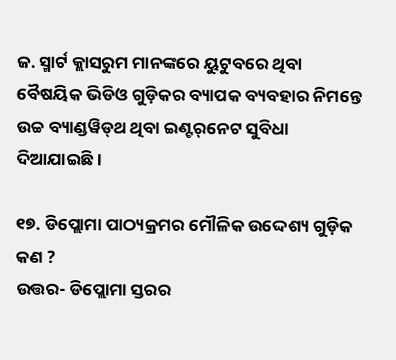ଜ. ସ୍ମାର୍ଟ କ୍ଲାସରୁମ ମାନଙ୍କରେ ୟୁଟୁବରେ ଥିବା ବୈଷୟିକ ଭିଡିଓ ଗୁଡ଼ିକର ବ୍ୟାପକ ବ୍ୟବହାର ନିମନ୍ତେ ଉଚ୍ଚ ବ୍ୟାଣ୍ଡୱିଡ୍‌ଥ ଥିବା ଇଣ୍ଟର୍‌ନେଟ ସୁବିଧା ଦିଆଯାଇଛି।

୧୭. ଡିପ୍ଲୋମା ପାଠ୍ୟକ୍ରମର ମୌଳିକ ଉଦ୍ଦେଶ୍ୟ ଗୁଡ଼ିକ କଣ ?
ଉତ୍ତର- ଡିପ୍ଲୋମା ସ୍ତରର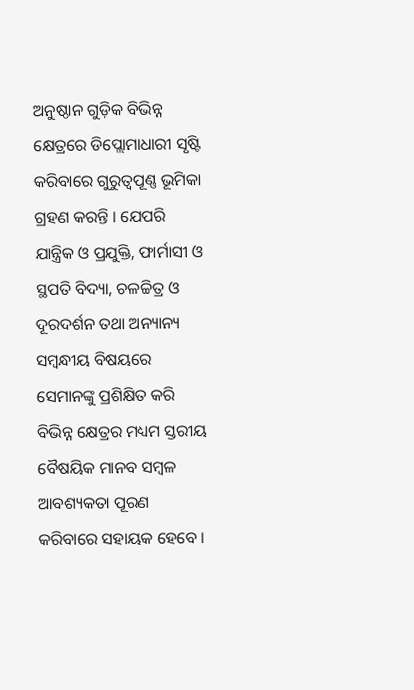ଅନୁଷ୍ଠାନ ଗୁଡ଼ିକ ବିଭିନ୍ନ କ୍ଷେତ୍ରରେ ଡିପ୍ଲୋମାଧାରୀ ସୃଷ୍ଟି କରିବାରେ ଗୁରୁତ୍ୱପୂଣ୍ଣ ଭୂମିକା ଗ୍ରହଣ କରନ୍ତି । ଯେପରି ଯାନ୍ତ୍ରିକ ଓ ପ୍ରଯୁକ୍ତି, ଫାର୍ମାସୀ ଓ ସ୍ଥପତି ବିଦ୍ୟା, ଚଳଚ୍ଚିତ୍ର ଓ ଦୂରଦର୍ଶନ ତଥା ଅନ୍ୟାନ୍ୟ ସମ୍ବନ୍ଧୀୟ ବିଷୟରେ ସେମାନଙ୍କୁ ପ୍ରଶିକ୍ଷିତ କରି ବିଭିନ୍ନ କ୍ଷେତ୍ରର ମଧ୍ୟମ ସ୍ତରୀୟ ବୈଷୟିକ ମାନବ ସମ୍ବଳ ଆବଶ୍ୟକତା ପୂରଣ କରିବାରେ ସହାୟକ ହେବେ ।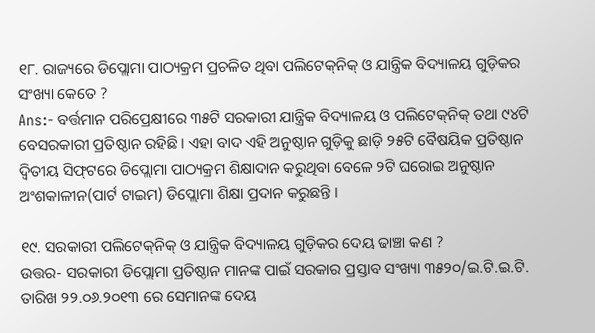୧୮. ରାଜ୍ୟରେ ଡିପ୍ଲୋମା ପାଠ୍ୟକ୍ରମ ପ୍ରଚଳିତ ଥିବା ପଲିଟେକ୍‌ନିକ୍‌ ଓ ଯାନ୍ତ୍ରିକ ବିଦ୍ୟାଳୟ ଗୁଡ଼ିକର ସଂଖ୍ୟା କେତେ ?
Ans:- ବର୍ତ୍ତମାନ ପରିପ୍ରେକ୍ଷୀରେ ୩୫ଟି ସରକାରୀ ଯାନ୍ତ୍ରିକ ବିଦ୍ୟାଳୟ ଓ ପଲିଟେକ୍‌ନିକ୍‌ ତଥା ୯୪ଟି ବେସରକାରୀ ପ୍ରତିଷ୍ଠାନ ରହିଛି । ଏହା ବାଦ ଏହି ଅନୁଷ୍ଠାନ ଗୁଡ଼ିକୁ ଛାଡ଼ି ୨୫ଟି ବୈଷୟିକ ପ୍ରତିଷ୍ଠାନ ଦ୍ୱିତୀୟ ସିଫ୍‌ଟରେ ଡିପ୍ଲୋମା ପାଠ୍ୟକ୍ରମ ଶିକ୍ଷାଦାନ କରୁଥିବା ବେଳେ ୨ଟି ଘରୋଇ ଅନୁଷ୍ଠାନ ଅଂଶକାଳୀନ(ପାର୍ଟ ଟାଇମ) ଡିପ୍ଲୋମା ଶିକ୍ଷା ପ୍ରଦାନ କରୁଛନ୍ତି ।

୧୯. ସରକାରୀ ପଲିଟେକ୍‌ନିକ୍‌ ଓ ଯାନ୍ତ୍ରିକ ବିଦ୍ୟାଳୟ ଗୁଡ଼ିକର ଦେୟ ଢାଞ୍ଚା କଣ ?
ଉତ୍ତର- ସରକାରୀ ଡିପ୍ଲୋମା ପ୍ରତିଷ୍ଠାନ ମାନଙ୍କ ପାଇଁ ସରକାର ପ୍ରସ୍ତାବ ସଂଖ୍ୟା ୩୫୨୦/ଇ.ଟି.ଇ.ଟି. ତାରିଖ ୨୨.୦୬.୨୦୧୩ ରେ ସେମାନଙ୍କ ଦେୟ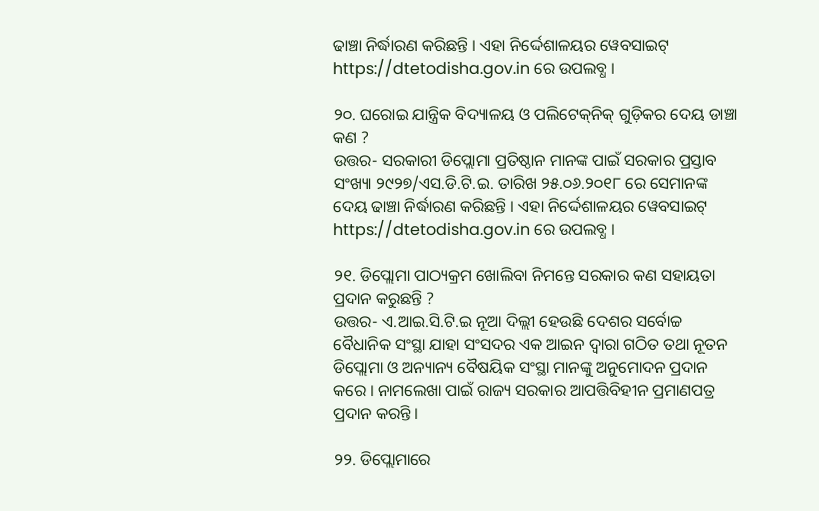ଢାଞ୍ଚା ନିର୍ଦ୍ଧାରଣ କରିଛନ୍ତି । ଏହା ନିର୍ଦ୍ଦେଶାଳୟର ୱେବସାଇଟ୍‌ https://dtetodisha.gov.in ରେ ଉପଲବ୍ଧ ।

୨୦. ଘରୋଇ ଯାନ୍ତ୍ରିକ ବିଦ୍ୟାଳୟ ଓ ପଲିଟେକ୍‌ନିକ୍‌ ଗୁଡ଼ିକର ଦେୟ ଡାଞ୍ଚା କଣ ?
ଉତ୍ତର- ସରକାରୀ ଡିପ୍ଲୋମା ପ୍ରତିଷ୍ଠାନ ମାନଙ୍କ ପାଇଁ ସରକାର ପ୍ରସ୍ତାବ ସଂଖ୍ୟା ୨୯୨୭/ଏସ.ଡି.ଟି.ଇ. ତାରିଖ ୨୫.୦୬.୨୦୧୮ ରେ ସେମାନଙ୍କ ଦେୟ ଢାଞ୍ଚା ନିର୍ଦ୍ଧାରଣ କରିଛନ୍ତି । ଏହା ନିର୍ଦ୍ଦେଶାଳୟର ୱେବସାଇଟ୍‌ https://dtetodisha.gov.in ରେ ଉପଲବ୍ଧ ।

୨୧. ଡିପ୍ଲୋମା ପାଠ୍ୟକ୍ରମ ଖୋଲିବା ନିମନ୍ତେ ସରକାର କଣ ସହାୟତା ପ୍ରଦାନ କରୁଛନ୍ତି ?
ଉତ୍ତର- ଏ.ଆଇ.ସି.ଟି.ଇ ନୂଆ ଦିଲ୍ଲୀ ହେଉଛି ଦେଶର ସର୍ବୋଚ୍ଚ ବୈଧାନିକ ସଂସ୍ଥା ଯାହା ସଂସଦର ଏକ ଆଇନ ଦ୍ୱାରା ଗଠିତ ତଥା ନୂତନ ଡିପ୍ଲୋମା ଓ ଅନ୍ୟାନ୍ୟ ବୈଷୟିକ ସଂସ୍ଥା ମାନଙ୍କୁ ଅନୁମୋଦନ ପ୍ରଦାନ କରେ । ନାମଲେଖା ପାଇଁ ରାଜ୍ୟ ସରକାର ଆପତ୍ତିବିହୀନ ପ୍ରମାଣପତ୍ର ପ୍ରଦାନ କରନ୍ତି ।

୨୨. ଡିପ୍ଲୋମାରେ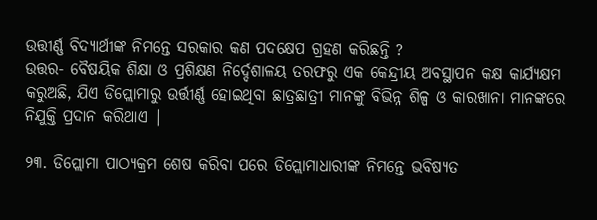ଉତ୍ତୀର୍ଣ୍ଣ ବିଦ୍ୟାର୍ଥୀଙ୍କ ନିମନ୍ତେ ସରକାର କଣ ପଦକ୍ଷେପ ଗ୍ରହଣ କରିଛନ୍ତି ?
ଉତ୍ତର- ବୈଷୟିକ ଶିକ୍ଷା ଓ ପ୍ରଶିକ୍ଷଣ ନିର୍ଦ୍ଦେଶାଳୟ ତରଫରୁ ଏକ କେନ୍ଦ୍ରୀୟ ଅବସ୍ଥାପନ କକ୍ଷ କାର୍ଯ୍ୟକ୍ଷମ କରୁଅଛି, ଯିଏ ଡିପ୍ଲୋମାରୁ ଉର୍ତ୍ତୀର୍ଣ୍ଣ ହୋଇଥିବା ଛାତ୍ରଛାତ୍ରୀ ମାନଙ୍କୁ ବିଭିନ୍ନ ଶିଳ୍ପ ଓ କାରଖାନା ମାନଙ୍କରେ ନିଯୁକ୍ତି ପ୍ରଦାନ କରିଥାଏ |

୨୩. ଡିପ୍ଲୋମା ପାଠ୍ୟକ୍ରମ ଶେଷ କରିବା ପରେ ଡିପ୍ଲୋମାଧାରୀଙ୍କ ନିମନ୍ତେ ଭବିଷ୍ୟତ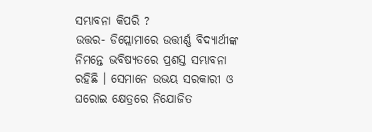ସମ୍ଭାବନା କିପରି ?
ଉତ୍ତର- ଡିପ୍ଲୋମାରେ ଉତ୍ତୀର୍ଣ୍ଣ ବିଦ୍ୟାର୍ଥୀଙ୍କ ନିମନ୍ତେ ଭବିଷ୍ୟତରେ ପ୍ରଶସ୍ତ ସମ୍ଭାବନା ରହିଛି । ସେମାନେ ଉଭୟ ସରକାରୀ ଓ ଘରୋଇ କ୍ଷେତ୍ରରେ ନିଯୋଜିତ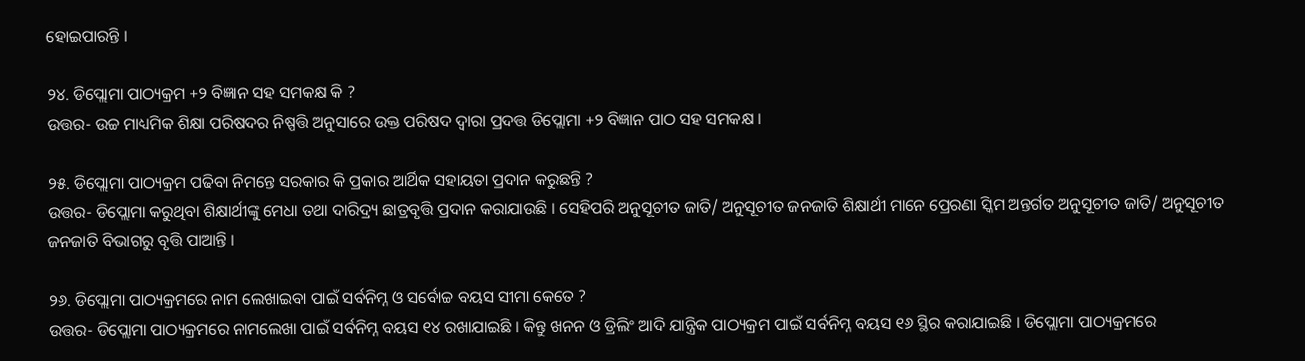ହୋଇପାରନ୍ତି ।

୨୪. ଡିପ୍ଲୋମା ପାଠ୍ୟକ୍ରମ +୨ ବିଜ୍ଞାନ ସହ ସମକକ୍ଷ କି ?
ଉତ୍ତର- ଉଚ୍ଚ ମାଧ୍ୟମିକ ଶିକ୍ଷା ପରିଷଦର ନିଷ୍ପତ୍ତି ଅନୁସାରେ ଉକ୍ତ ପରିଷଦ ଦ୍ୱାରା ପ୍ରଦତ୍ତ ଡିପ୍ଲୋମା +୨ ବିଜ୍ଞାନ ପାଠ ସହ ସମକକ୍ଷ ।

୨୫. ଡିପ୍ଲୋମା ପାଠ୍ୟକ୍ରମ ପଢିବା ନିମନ୍ତେ ସରକାର କି ପ୍ରକାର ଆର୍ଥିକ ସହାୟତା ପ୍ରଦାନ କରୁଛନ୍ତି ?
ଉତ୍ତର- ଡିପ୍ଲୋମା କରୁଥିବା ଶିକ୍ଷାର୍ଥୀଙ୍କୁ ମେଧା ତଥା ଦାରିଦ୍ର୍ୟ ଛାତ୍ରବୃତ୍ତି ପ୍ରଦାନ କରାଯାଉଛି । ସେହିପରି ଅନୁସୂଚୀତ ଜାତି/ ଅନୁସୂଚୀତ ଜନଜାତି ଶିକ୍ଷାର୍ଥୀ ମାନେ ପ୍ରେରଣା ସ୍କିମ ଅନ୍ତର୍ଗତ ଅନୁସୂଚୀତ ଜାତି/ ଅନୁସୂଚୀତ ଜନଜାତି ବିଭାଗରୁ ବୃତ୍ତି ପାଆନ୍ତି ।

୨୬. ଡିପ୍ଲୋମା ପାଠ୍ୟକ୍ରମରେ ନାମ ଲେଖାଇବା ପାଇଁ ସର୍ବନିମ୍ନ ଓ ସର୍ବୋଚ୍ଚ ବୟସ ସୀମା କେତେ ?
ଉତ୍ତର- ଡିପ୍ଲୋମା ପାଠ୍ୟକ୍ରମରେ ନାମଲେଖା ପାଇଁ ସର୍ବନିମ୍ନ ବୟସ ୧୪ ରଖାଯାଇଛି । କିନ୍ତୁ ଖନନ ଓ ଡ୍ରିଲିଂ ଆଦି ଯାନ୍ତ୍ରିକ ପାଠ୍ୟକ୍ରମ ପାଇଁ ସର୍ବନିମ୍ନ ବୟସ ୧୬ ସ୍ଥିର କରାଯାଇଛି । ଡିପ୍ଲୋମା ପାଠ୍ୟକ୍ରମରେ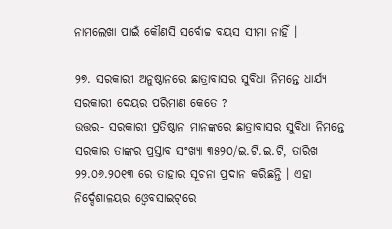ନାମଲେଖା ପାଇଁ କୌଣସି ସର୍ବୋଚ୍ଚ ବୟସ ସୀମା ନାହିଁ ।

୨୭. ସରକାରୀ ଅନୁଷ୍ଠାନରେ ଛାତ୍ରାବାସର ସୁବିଧା ନିମନ୍ତେ ଧାର୍ଯ୍ୟ ସରକାରୀ ଦେୟର ପରିମାଣ କେତେ ?
ଉତ୍ତର- ସରକାରୀ ପ୍ରତିଷ୍ଠାନ ମାନଙ୍କରେ ଛାତ୍ରାବାସର ସୁବିଧା ନିମନ୍ତେ ସରକାର ତାଙ୍କର ପ୍ରସ୍ତାବ ସଂଖ୍ୟା ୩୫୨୦/ଇ.ଟି.ଇ.ଟି, ତାରିଖ ୨୨.୦୬.୨୦୧୩ ରେ ତାହାର ସୂଚନା ପ୍ରଦାନ କରିଛନ୍ତି । ଏହା ନିର୍ଦ୍ଦେଶାଳୟର ଓ୍ୱେବସାଇଟ୍‌ରେ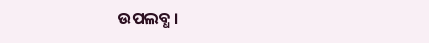ଉପଲବ୍ଧ ।